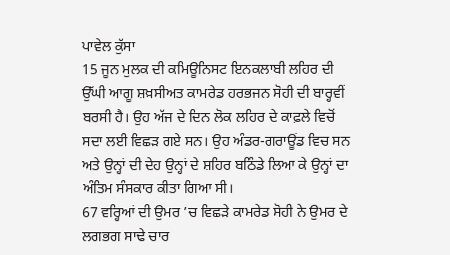ਪਾਵੇਲ ਕੁੱਸਾ
15 ਜੂਨ ਮੁਲਕ ਦੀ ਕਮਿਊਨਿਸਟ ਇਨਕਲਾਬੀ ਲਹਿਰ ਦੀ ਉੱਘੀ ਆਗੂ ਸ਼ਖ਼ਸੀਅਤ ਕਾਮਰੇਡ ਹਰਭਜਨ ਸੋਹੀ ਦੀ ਬਾਰ੍ਹਵੀਂ ਬਰਸੀ ਹੈ। ਉਹ ਅੱਜ ਦੇ ਦਿਨ ਲੋਕ ਲਹਿਰ ਦੇ ਕਾਫ਼ਲੇ ਵਿਚੋਂ ਸਦਾ ਲਈ ਵਿਛੜ ਗਏ ਸਨ। ਉਹ ਅੰਡਰ-ਗਰਾਊਂਡ ਵਿਚ ਸਨ ਅਤੇ ਉਨ੍ਹਾਂ ਦੀ ਦੇਹ ਉਨ੍ਹਾਂ ਦੇ ਸ਼ਹਿਰ ਬਠਿੰਡੇ ਲਿਆ ਕੇ ਉਨ੍ਹਾਂ ਦਾ ਅੰਤਿਮ ਸੰਸਕਾਰ ਕੀਤਾ ਗਿਆ ਸੀ।
67 ਵਰ੍ਹਿਆਂ ਦੀ ਉਮਰ ’ਚ ਵਿਛੜੇ ਕਾਮਰੇਡ ਸੋਹੀ ਨੇ ਉਮਰ ਦੇ ਲਗਭਗ ਸਾਢੇ ਚਾਰ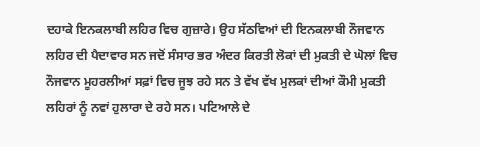ਦਹਾਕੇ ਇਨਕਲਾਬੀ ਲਹਿਰ ਵਿਚ ਗੁਜ਼ਾਰੇ। ਉਹ ਸੱਠਵਿਆਂ ਦੀ ਇਨਕਲਾਬੀ ਨੌਜਵਾਨ ਲਹਿਰ ਦੀ ਪੈਦਾਵਾਰ ਸਨ ਜਦੋਂ ਸੰਸਾਰ ਭਰ ਅੰਦਰ ਕਿਰਤੀ ਲੋਕਾਂ ਦੀ ਮੁਕਤੀ ਦੇ ਘੋਲਾਂ ਵਿਚ ਨੌਜਵਾਨ ਮੂਹਰਲੀਆਂ ਸਫ਼ਾਂ ਵਿਚ ਜੂਝ ਰਹੇ ਸਨ ਤੇ ਵੱਖ ਵੱਖ ਮੁਲਕਾਂ ਦੀਆਂ ਕੌਮੀ ਮੁਕਤੀ ਲਹਿਰਾਂ ਨੂੰ ਨਵਾਂ ਹੁਲਾਰਾ ਦੇ ਰਹੇ ਸਨ। ਪਟਿਆਲੇ ਦੇ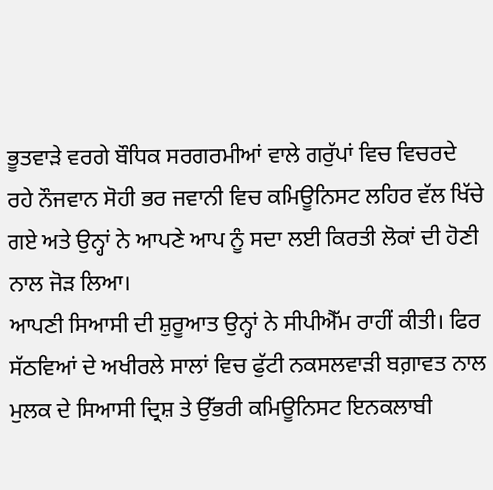ਭੂਤਵਾੜੇ ਵਰਗੇ ਬੌਧਿਕ ਸਰਗਰਮੀਆਂ ਵਾਲੇ ਗਰੁੱਪਾਂ ਵਿਚ ਵਿਚਰਦੇ ਰਹੇ ਨੌਜਵਾਨ ਸੋਹੀ ਭਰ ਜਵਾਨੀ ਵਿਚ ਕਮਿਊਨਿਸਟ ਲਹਿਰ ਵੱਲ ਖਿੱਚੇ ਗਏ ਅਤੇ ਉਨ੍ਹਾਂ ਨੇ ਆਪਣੇ ਆਪ ਨੂੰ ਸਦਾ ਲਈ ਕਿਰਤੀ ਲੋਕਾਂ ਦੀ ਹੋਣੀ ਨਾਲ ਜੋੜ ਲਿਆ।
ਆਪਣੀ ਸਿਆਸੀ ਦੀ ਸ਼ੁਰੂਆਤ ਉਨ੍ਹਾਂ ਨੇ ਸੀਪੀਐੱਮ ਰਾਹੀਂ ਕੀਤੀ। ਫਿਰ ਸੱਠਵਿਆਂ ਦੇ ਅਖੀਰਲੇ ਸਾਲਾਂ ਵਿਚ ਫੁੱਟੀ ਨਕਸਲਵਾੜੀ ਬਗ਼ਾਵਤ ਨਾਲ ਮੁਲਕ ਦੇ ਸਿਆਸੀ ਦ੍ਰਿਸ਼ ਤੇ ਉੱਭਰੀ ਕਮਿਊਨਿਸਟ ਇਨਕਲਾਬੀ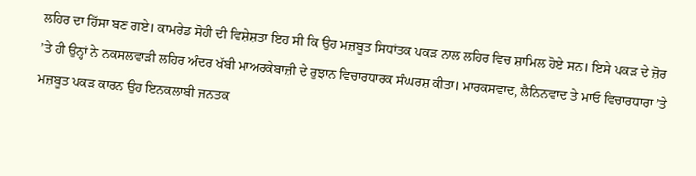ਲਹਿਰ ਦਾ ਹਿੱਸਾ ਬਣ ਗਏ। ਕਾਮਰੇਡ ਸੋਹੀ ਦੀ ਵਿਸ਼ੇਸ਼ਤਾ ਇਹ ਸੀ ਕਿ ਉਹ ਮਜ਼ਬੂਤ ਸਿਧਾਂਤਕ ਪਕੜ ਨਾਲ ਲਹਿਰ ਵਿਚ ਸ਼ਾਮਿਲ ਹੋਏ ਸਨ। ਇਸੇ ਪਕੜ ਦੇ ਜ਼ੋਰ ’ਤੇ ਹੀ ਉਨ੍ਹਾਂ ਨੇ ਨਕਸਲਵਾੜੀ ਲਹਿਰ ਅੰਦਰ ਖੱਬੀ ਮਾਅਰਕੇਬਾਜ਼ੀ ਦੇ ਰੁਝਾਨ ਵਿਚਾਰਧਾਰਕ ਸੰਘਰਸ਼ ਕੀਤਾ। ਮਾਰਕਸਵਾਦ, ਲੈਨਿਨਵਾਦ ਤੇ ਮਾਓ ਵਿਚਾਰਧਾਰਾ ’ਤੇ ਮਜ਼ਬੂਤ ਪਕੜ ਕਾਰਨ ਉਹ ਇਨਕਲਾਬੀ ਜਨਤਕ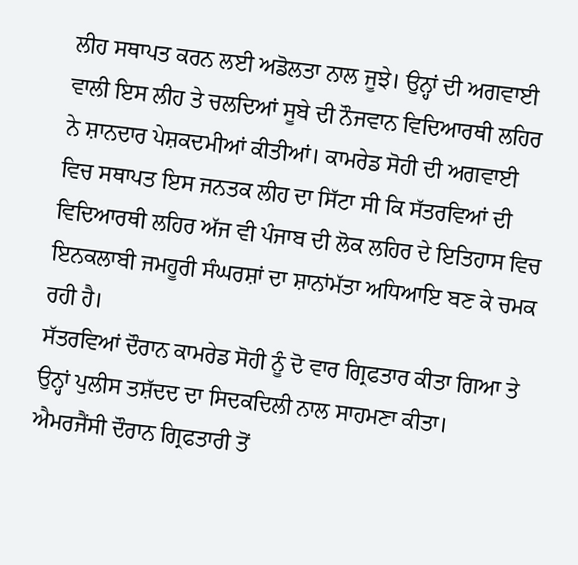ਲੀਹ ਸਥਾਪਤ ਕਰਨ ਲਈ ਅਡੋਲਤਾ ਨਾਲ ਜੂਝੇ। ਉਨ੍ਹਾਂ ਦੀ ਅਗਵਾਈ ਵਾਲੀ ਇਸ ਲੀਹ ਤੇ ਚਲਦਿਆਂ ਸੂਬੇ ਦੀ ਨੌਜਵਾਨ ਵਿਦਿਆਰਥੀ ਲਹਿਰ ਨੇ ਸ਼ਾਨਦਾਰ ਪੇਸ਼ਕਦਮੀਆਂ ਕੀਤੀਆਂ। ਕਾਮਰੇਡ ਸੋਹੀ ਦੀ ਅਗਵਾਈ ਵਿਚ ਸਥਾਪਤ ਇਸ ਜਨਤਕ ਲੀਹ ਦਾ ਸਿੱਟਾ ਸੀ ਕਿ ਸੱਤਰਵਿਆਂ ਦੀ ਵਿਦਿਆਰਥੀ ਲਹਿਰ ਅੱਜ ਵੀ ਪੰਜਾਬ ਦੀ ਲੋਕ ਲਹਿਰ ਦੇ ਇਤਿਹਾਸ ਵਿਚ ਇਨਕਲਾਬੀ ਜਮਹੂਰੀ ਸੰਘਰਸ਼ਾਂ ਦਾ ਸ਼ਾਨਾਂਮੱਤਾ ਅਧਿਆਇ ਬਣ ਕੇ ਚਮਕ ਰਹੀ ਹੈ।
ਸੱਤਰਵਿਆਂ ਦੌਰਾਨ ਕਾਮਰੇਡ ਸੋਹੀ ਨੂੰ ਦੋ ਵਾਰ ਗ੍ਰਿਫਤਾਰ ਕੀਤਾ ਗਿਆ ਤੇ ਉਨ੍ਹਾਂ ਪੁਲੀਸ ਤਸ਼ੱਦਦ ਦਾ ਸਿਦਕਦਿਲੀ ਨਾਲ ਸਾਹਮਣਾ ਕੀਤਾ। ਐਮਰਜੈਂਸੀ ਦੌਰਾਨ ਗ੍ਰਿਫਤਾਰੀ ਤੋਂ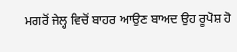ਮਗਰੋਂ ਜੇਲ੍ਹ ਵਿਚੋਂ ਬਾਹਰ ਆਉਣ ਬਾਅਦ ਉਹ ਰੂਪੋਸ਼ ਹੋ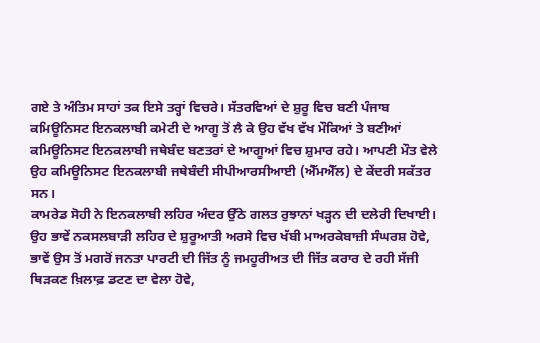ਗਏ ਤੇ ਅੰਤਿਮ ਸਾਹਾਂ ਤਕ ਇਸੇ ਤਰ੍ਹਾਂ ਵਿਚਰੇ। ਸੱਤਰਵਿਆਂ ਦੇ ਸ਼ੁਰੂ ਵਿਚ ਬਣੀ ਪੰਜਾਬ ਕਮਿਊਨਿਸਟ ਇਨਕਲਾਬੀ ਕਮੇਟੀ ਦੇ ਆਗੂ ਤੋਂ ਲੈ ਕੇ ਉਹ ਵੱਖ ਵੱਖ ਮੌਕਿਆਂ ਤੇ ਬਣੀਆਂ ਕਮਿਊਨਿਸਟ ਇਨਕਲਾਬੀ ਜਥੇਬੰਦ ਬਣਤਰਾਂ ਦੇ ਆਗੂਆਂ ਵਿਚ ਸ਼ੁਮਾਰ ਰਹੇ। ਆਪਣੀ ਮੌਤ ਵੇਲੇ ਉਹ ਕਮਿਊਨਿਸਟ ਇਨਕਲਾਬੀ ਜਥੇਬੰਦੀ ਸੀਪੀਆਰਸੀਆਈ (ਐੱਮਐੱਲ) ਦੇ ਕੇਂਦਰੀ ਸਕੱਤਰ ਸਨ।
ਕਾਮਰੇਡ ਸੋਹੀ ਨੇ ਇਨਕਲਾਬੀ ਲਹਿਰ ਅੰਦਰ ਉੱਠੇ ਗਲਤ ਰੁਝਾਨਾਂ ਖੜ੍ਹਨ ਦੀ ਦਲੇਰੀ ਦਿਖਾਈ। ਉਹ ਭਾਵੇਂ ਨਕਸਲਬਾੜੀ ਲਹਿਰ ਦੇ ਸ਼ੁਰੂਆਤੀ ਅਰਸੇ ਵਿਚ ਖੱਬੀ ਮਾਅਰਕੇਬਾਜ਼ੀ ਸੰਘਰਸ਼ ਹੋਵੇ, ਭਾਵੇਂ ਉਸ ਤੋਂ ਮਗਰੋਂ ਜਨਤਾ ਪਾਰਟੀ ਦੀ ਜਿੱਤ ਨੂੰ ਜਮਹੂਰੀਅਤ ਦੀ ਜਿੱਤ ਕਰਾਰ ਦੇ ਰਹੀ ਸੱਜੀ ਥਿੜਕਣ ਖ਼ਿਲਾਫ਼ ਡਟਣ ਦਾ ਵੇਲਾ ਹੋਵੇ,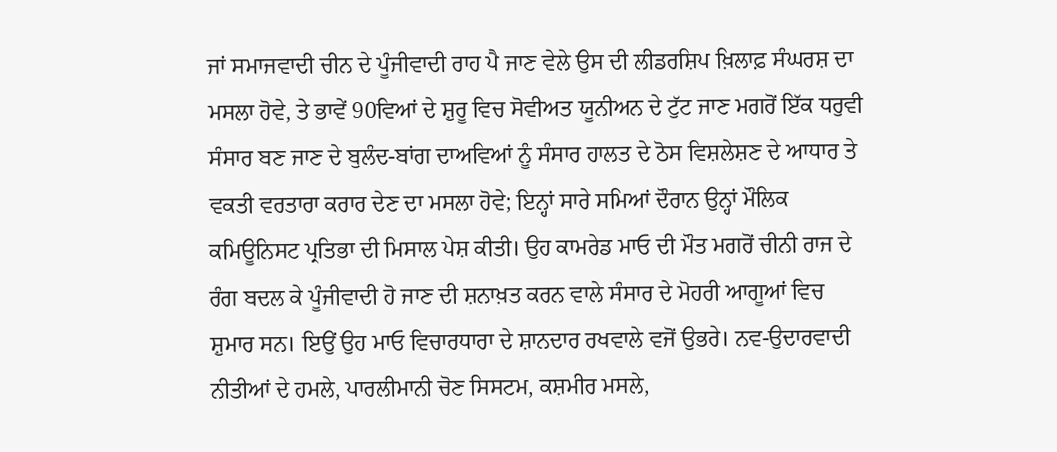ਜਾਂ ਸਮਾਜਵਾਦੀ ਚੀਨ ਦੇ ਪੂੰਜੀਵਾਦੀ ਰਾਹ ਪੈ ਜਾਣ ਵੇਲੇ ਉਸ ਦੀ ਲੀਡਰਸ਼ਿਪ ਖ਼ਿਲਾਫ਼ ਸੰਘਰਸ਼ ਦਾ ਮਸਲਾ ਹੋਵੇ, ਤੇ ਭਾਵੇਂ 90ਵਿਆਂ ਦੇ ਸ਼ੁਰੂ ਵਿਚ ਸੋਵੀਅਤ ਯੂਨੀਅਨ ਦੇ ਟੁੱਟ ਜਾਣ ਮਗਰੋਂ ਇੱਕ ਧਰੁਵੀ ਸੰਸਾਰ ਬਣ ਜਾਣ ਦੇ ਬੁਲੰਦ-ਬਾਂਗ ਦਾਅਵਿਆਂ ਨੂੰ ਸੰਸਾਰ ਹਾਲਤ ਦੇ ਠੋਸ ਵਿਸ਼ਲੇਸ਼ਣ ਦੇ ਆਧਾਰ ਤੇ ਵਕਤੀ ਵਰਤਾਰਾ ਕਰਾਰ ਦੇਣ ਦਾ ਮਸਲਾ ਹੋਵੇ; ਇਨ੍ਹਾਂ ਸਾਰੇ ਸਮਿਆਂ ਦੌਰਾਨ ਉਨ੍ਹਾਂ ਮੌਲਿਕ ਕਮਿਊਨਿਸਟ ਪ੍ਰਤਿਭਾ ਦੀ ਮਿਸਾਲ ਪੇਸ਼ ਕੀਤੀ। ਉਹ ਕਾਮਰੇਡ ਮਾਓ ਦੀ ਮੌਤ ਮਗਰੋਂ ਚੀਨੀ ਰਾਜ ਦੇ ਰੰਗ ਬਦਲ ਕੇ ਪੂੰਜੀਵਾਦੀ ਹੋ ਜਾਣ ਦੀ ਸ਼ਨਾਖ਼ਤ ਕਰਨ ਵਾਲੇ ਸੰਸਾਰ ਦੇ ਮੋਹਰੀ ਆਗੂਆਂ ਵਿਚ ਸ਼ੁਮਾਰ ਸਨ। ਇਉਂ ਉਹ ਮਾਓ ਵਿਚਾਰਧਾਰਾ ਦੇ ਸ਼ਾਨਦਾਰ ਰਖਵਾਲੇ ਵਜੋਂ ਉਭਰੇ। ਨਵ-ਉਦਾਰਵਾਦੀ ਨੀਤੀਆਂ ਦੇ ਹਮਲੇ, ਪਾਰਲੀਮਾਨੀ ਚੋਣ ਸਿਸਟਮ, ਕਸ਼ਮੀਰ ਮਸਲੇ,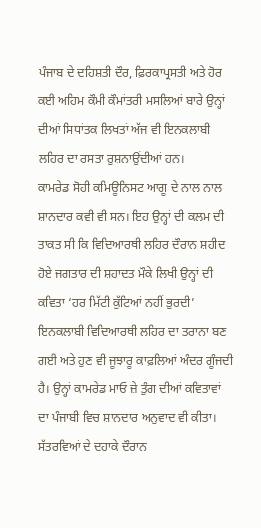ਪੰਜਾਬ ਦੇ ਦਹਿਸ਼ਤੀ ਦੌਰ, ਫ਼ਿਰਕਾਪ੍ਰਸਤੀ ਅਤੇ ਹੋਰ ਕਈ ਅਹਿਮ ਕੌਮੀ ਕੌਮਾਂਤਰੀ ਮਸਲਿਆਂ ਬਾਰੇ ਉਨ੍ਹਾਂ ਦੀਆਂ ਸਿਧਾਂਤਕ ਲਿਖਤਾਂ ਅੱਜ ਵੀ ਇਨਕਲਾਬੀ ਲਹਿਰ ਦਾ ਰਸਤਾ ਰੁਸ਼ਨਾਉਂਦੀਆਂ ਹਨ।
ਕਾਮਰੇਡ ਸੋਹੀ ਕਮਿਊਨਿਸਟ ਆਗੂ ਦੇ ਨਾਲ ਨਾਲ ਸ਼ਾਨਦਾਰ ਕਵੀ ਵੀ ਸਨ। ਇਹ ਉਨ੍ਹਾਂ ਦੀ ਕਲਮ ਦੀ ਤਾਕਤ ਸੀ ਕਿ ਵਿਦਿਆਰਥੀ ਲਹਿਰ ਦੌਰਾਨ ਸ਼ਹੀਦ ਹੋਏ ਜਗਤਾਰ ਦੀ ਸ਼ਹਾਦਤ ਮੌਕੇ ਲਿਖੀ ਉਨ੍ਹਾਂ ਦੀ ਕਵਿਤਾ ‘ਹਰ ਮਿੱਟੀ ਕੁੱਟਿਆਂ ਨਹੀਂ ਭੁਰਦੀ’ ਇਨਕਲਾਬੀ ਵਿਦਿਆਰਥੀ ਲਹਿਰ ਦਾ ਤਰਾਨਾ ਬਣ ਗਈ ਅਤੇ ਹੁਣ ਵੀ ਜੂਝਾਰੂ ਕਾਫ਼ਲਿਆਂ ਅੰਦਰ ਗੂੰਜਦੀ ਹੈ। ਉਨ੍ਹਾਂ ਕਾਮਰੇਡ ਮਾਓ ਜ਼ੇ ਤੁੰਗ ਦੀਆਂ ਕਵਿਤਾਵਾਂ ਦਾ ਪੰਜਾਬੀ ਵਿਚ ਸ਼ਾਨਦਾਰ ਅਨੁਵਾਦ ਵੀ ਕੀਤਾ। ਸੱਤਰਵਿਆਂ ਦੇ ਦਹਾਕੇ ਦੌਰਾਨ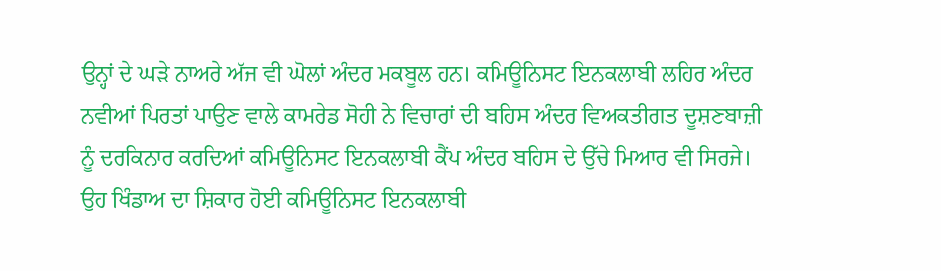ਉਨ੍ਹਾਂ ਦੇ ਘੜੇ ਨਾਅਰੇ ਅੱਜ ਵੀ ਘੋਲਾਂ ਅੰਦਰ ਮਕਬੂਲ ਹਨ। ਕਮਿਊਨਿਸਟ ਇਨਕਲਾਬੀ ਲਹਿਰ ਅੰਦਰ ਨਵੀਆਂ ਪਿਰਤਾਂ ਪਾਉਣ ਵਾਲੇ ਕਾਮਰੇਡ ਸੋਹੀ ਨੇ ਵਿਚਾਰਾਂ ਦੀ ਬਹਿਸ ਅੰਦਰ ਵਿਅਕਤੀਗਤ ਦੂਸ਼ਣਬਾਜ਼ੀ ਨੂੰ ਦਰਕਿਨਾਰ ਕਰਦਿਆਂ ਕਮਿਊਨਿਸਟ ਇਨਕਲਾਬੀ ਕੈਂਪ ਅੰਦਰ ਬਹਿਸ ਦੇ ਉੱਚੇ ਮਿਆਰ ਵੀ ਸਿਰਜੇ।
ਉਹ ਖਿੰਡਾਅ ਦਾ ਸ਼ਿਕਾਰ ਹੋਈ ਕਮਿਊਨਿਸਟ ਇਨਕਲਾਬੀ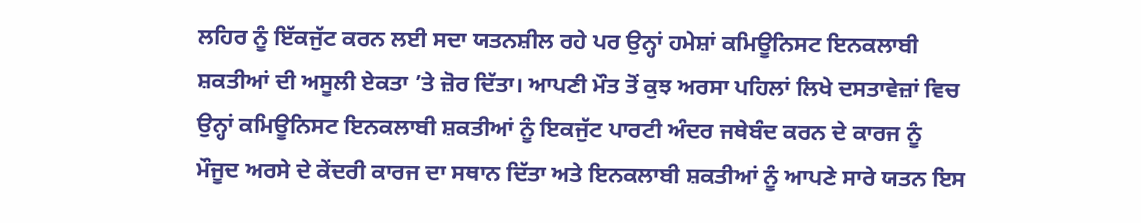ਲਹਿਰ ਨੂੰ ਇੱਕਜੁੱਟ ਕਰਨ ਲਈ ਸਦਾ ਯਤਨਸ਼ੀਲ ਰਹੇ ਪਰ ਉਨ੍ਹਾਂ ਹਮੇਸ਼ਾਂ ਕਮਿਊਨਿਸਟ ਇਨਕਲਾਬੀ ਸ਼ਕਤੀਆਂ ਦੀ ਅਸੂਲੀ ਏਕਤਾ ’ਤੇ ਜ਼ੋਰ ਦਿੱਤਾ। ਆਪਣੀ ਮੌਤ ਤੋਂ ਕੁਝ ਅਰਸਾ ਪਹਿਲਾਂ ਲਿਖੇ ਦਸਤਾਵੇਜ਼ਾਂ ਵਿਚ ਉਨ੍ਹਾਂ ਕਮਿਊਨਿਸਟ ਇਨਕਲਾਬੀ ਸ਼ਕਤੀਆਂ ਨੂੰ ਇਕਜੁੱਟ ਪਾਰਟੀ ਅੰਦਰ ਜਥੇਬੰਦ ਕਰਨ ਦੇ ਕਾਰਜ ਨੂੰ ਮੌਜੂਦ ਅਰਸੇ ਦੇ ਕੇਂਦਰੀ ਕਾਰਜ ਦਾ ਸਥਾਨ ਦਿੱਤਾ ਅਤੇ ਇਨਕਲਾਬੀ ਸ਼ਕਤੀਆਂ ਨੂੰ ਆਪਣੇ ਸਾਰੇ ਯਤਨ ਇਸ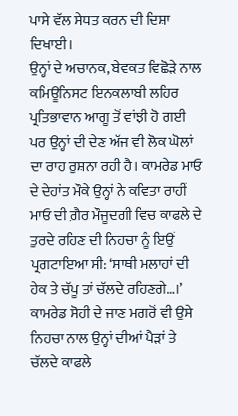ਪਾਸੇ ਵੱਲ ਸੇਧਤ ਕਰਨ ਦੀ ਦਿਸ਼ਾ ਦਿਖਾਈ।
ਉਨ੍ਹਾਂ ਦੇ ਅਚਾਨਕ, ਬੇਵਕਤ ਵਿਛੋੜੇ ਨਾਲ ਕਮਿਊਨਿਸਟ ਇਨਕਲਾਬੀ ਲਹਿਰ ਪ੍ਰਤਿਭਾਵਾਨ ਆਗੂ ਤੋਂ ਵਾਂਝੀ ਹੋ ਗਈ ਪਰ ਉਨ੍ਹਾਂ ਦੀ ਦੇਣ ਅੱਜ ਵੀ ਲੋਕ ਘੋਲਾਂ ਦਾ ਰਾਹ ਰੁਸ਼ਨਾ ਰਹੀ ਹੈ। ਕਾਮਰੇਡ ਮਾਓ ਦੇ ਦੇਹਾਂਤ ਮੌਕੇ ਉਨ੍ਹਾਂ ਨੇ ਕਵਿਤਾ ਰਾਹੀਂ ਮਾਓ ਦੀ ਗ਼ੈਰ ਮੌਜੂਦਗੀ ਵਿਚ ਕਾਫਲੇ ਦੇ ਤੁਰਦੇ ਰਹਿਣ ਦੀ ਨਿਹਚਾ ਨੂੰ ਇਉਂ ਪ੍ਰਗਟਾਇਆ ਸੀ: ‘ਸਾਥੀ ਮਲਾਹਾਂ ਦੀ ਹੇਕ ਤੇ ਚੱਪੂ ਤਾਂ ਚੱਲਦੇ ਰਹਿਣਗੇ…।’ ਕਾਮਰੇਡ ਸੋਹੀ ਦੇ ਜਾਣ ਮਗਰੋਂ ਵੀ ਉਸੇ ਨਿਹਚਾ ਨਾਲ ਉਨ੍ਹਾਂ ਦੀਆਂ ਪੈੜਾਂ ਤੇ ਚੱਲਦੇ ਕਾਫਲੇ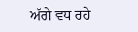ਅੱਗੇ ਵਧ ਰਹੇ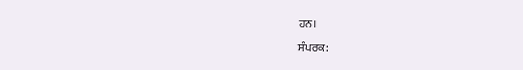ਹਨ।
ਸੰਪਰਕ: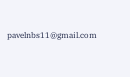pavelnbs11@gmail.com